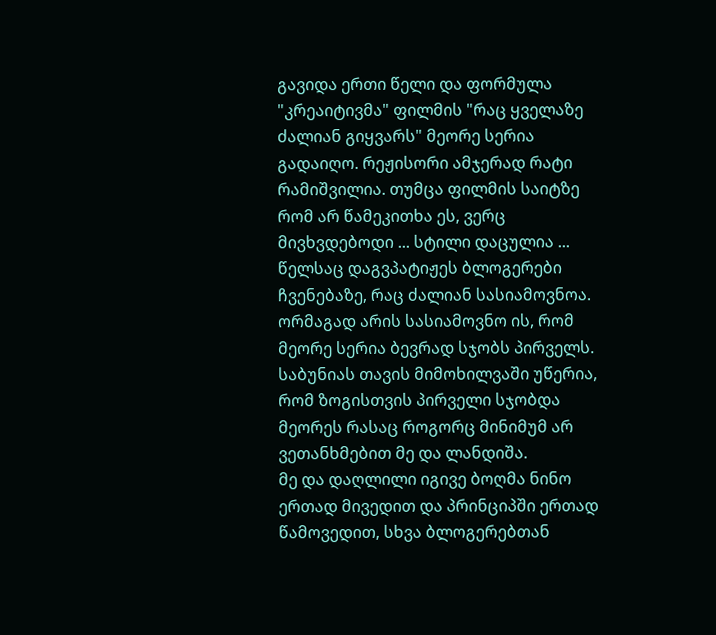გავიდა ერთი წელი და ფორმულა "კრეაიტივმა" ფილმის "რაც ყველაზე ძალიან გიყვარს" მეორე სერია გადაიღო. რეჟისორი ამჯერად რატი რამიშვილია. თუმცა ფილმის საიტზე რომ არ წამეკითხა ეს, ვერც მივხვდებოდი ... სტილი დაცულია ...
წელსაც დაგვპატიჟეს ბლოგერები ჩვენებაზე, რაც ძალიან სასიამოვნოა. ორმაგად არის სასიამოვნო ის, რომ მეორე სერია ბევრად სჯობს პირველს. საბუნიას თავის მიმოხილვაში უწერია, რომ ზოგისთვის პირველი სჯობდა მეორეს რასაც როგორც მინიმუმ არ ვეთანხმებით მე და ლანდიშა.
მე და დაღლილი იგივე ბოღმა ნინო ერთად მივედით და პრინციპში ერთად წამოვედით, სხვა ბლოგერებთან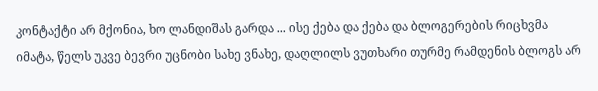კონტაქტი არ მქონია, ხო ლანდიშას გარდა ... ისე ქება და ქება და ბლოგერების რიცხვმა იმატა, წელს უკვე ბევრი უცნობი სახე ვნახე, დაღლილს ვუთხარი თურმე რამდენის ბლოგს არ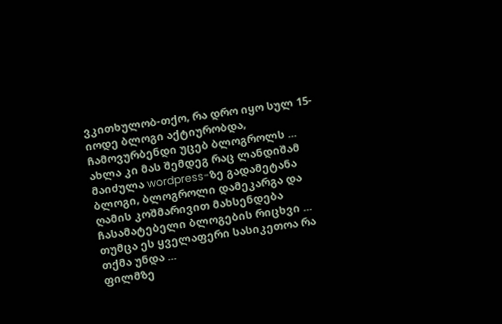ვკითხულობ-თქო, რა დრო იყო სულ 15-იოდე ბლოგი აქტიურობდა, ჩამოვურბენდი უცებ ბლოგროლს ... ახლა კი მას შემდეგ რაც ლანდიშამ მაიძულა wordpress-ზე გადამეტანა ბლოგი, ბლოგროლი დამეკარგა და ღამის კოშმარივით მახსენდება ჩასამატებელი ბლოგების რიცხვი ...
თუმცა ეს ყველაფერი სასიკეთოა რა თქმა უნდა ...
ფილმზე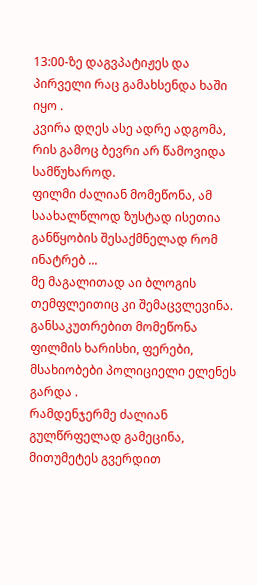13:00-ზე დაგვპატიჟეს და პირველი რაც გამახსენდა ხაში იყო .
კვირა დღეს ასე ადრე ადგომა, რის გამოც ბევრი არ წამოვიდა სამწუხაროდ.
ფილმი ძალიან მომეწონა, ამ საახალწლოდ ზუსტად ისეთია განწყობის შესაქმნელად რომ ინატრებ ...
მე მაგალითად აი ბლოგის თემფლეითიც კი შემაცვლევინა.
განსაკუთრებით მომეწონა ფილმის ხარისხი, ფერები, მსახიობები პოლიციელი ელენეს გარდა .
რამდენჯერმე ძალიან გულწრფელად გამეცინა, მითუმეტეს გვერდით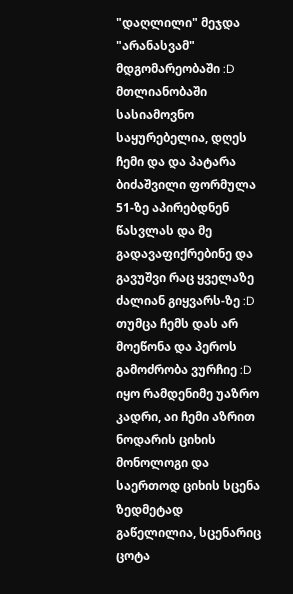"დაღლილი" მეჯდა "არანასვამ" მდგომარეობაში :D
მთლიანობაში სასიამოვნო საყურებელია, დღეს ჩემი და და პატარა ბიძაშვილი ფორმულა 51-ზე აპირებდნენ წასვლას და მე გადავაფიქრებინე და გავუშვი რაც ყველაზე ძალიან გიყვარს-ზე :D
თუმცა ჩემს დას არ მოეწონა და პეროს გამოძრობა ვურჩიე :D
იყო რამდენიმე უაზრო კადრი, აი ჩემი აზრით ნოდარის ციხის მონოლოგი და საერთოდ ციხის სცენა ზედმეტად გაწელილია, სცენარიც ცოტა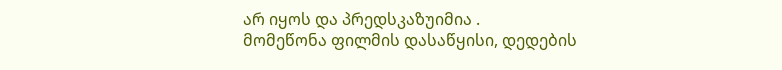არ იყოს და პრედსკაზუიმია .
მომეწონა ფილმის დასაწყისი, დედების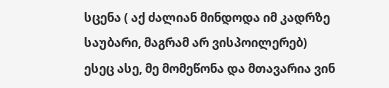სცენა ( აქ ძალიან მინდოდა იმ კადრზე საუბარი, მაგრამ არ ვისპოილერებ)
ესეც ასე, მე მომეწონა და მთავარია ვინ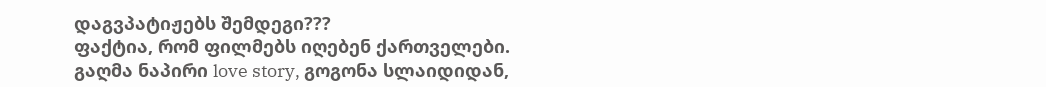დაგვპატიჟებს შემდეგი???
ფაქტია, რომ ფილმებს იღებენ ქართველები.
გაღმა ნაპირი love story, გოგონა სლაიდიდან,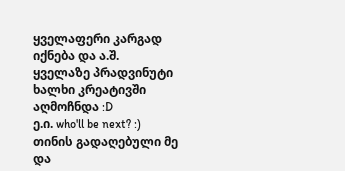ყველაფერი კარგად იქნება და ა.შ.
ყველაზე პრადვინუტი ხალხი კრეატივში აღმოჩნდა :D
ე.ი. who'll be next? :)
თინის გადაღებული მე და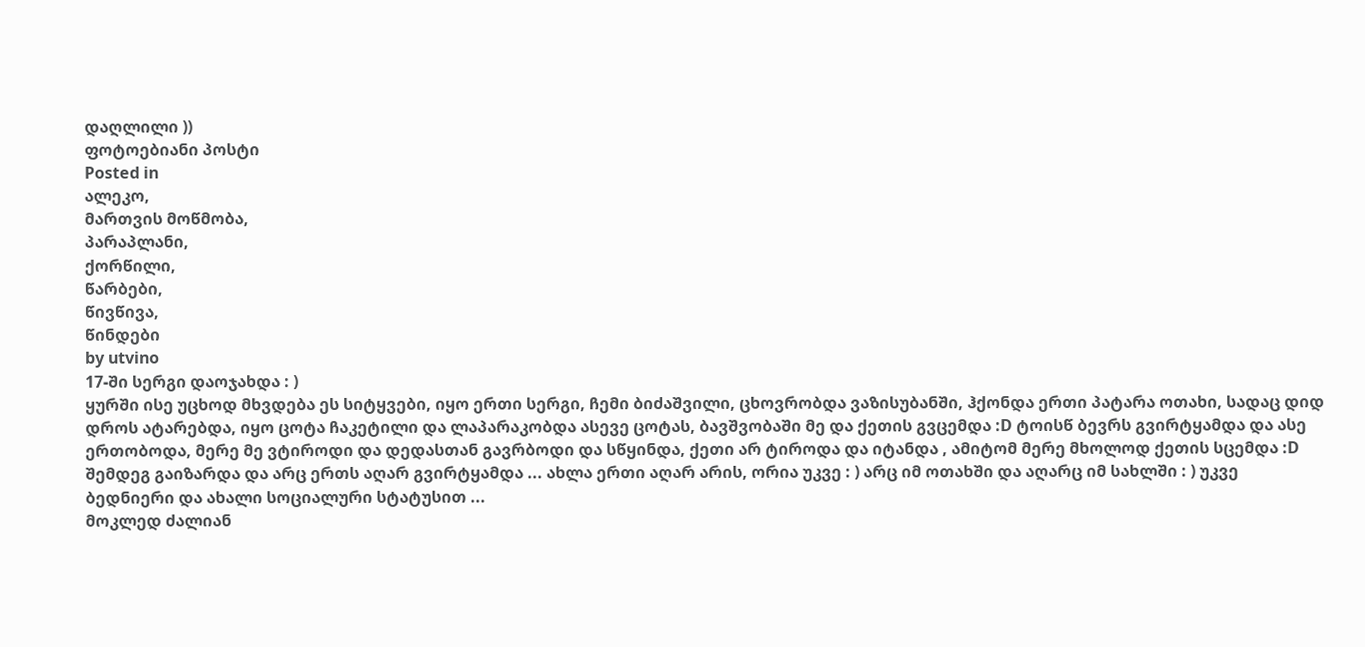დაღლილი ))
ფოტოებიანი პოსტი
Posted in
ალეკო,
მართვის მოწმობა,
პარაპლანი,
ქორწილი,
წარბები,
წივწივა,
წინდები
by utvino
17-ში სერგი დაოჯახდა : )
ყურში ისე უცხოდ მხვდება ეს სიტყვები, იყო ერთი სერგი, ჩემი ბიძაშვილი, ცხოვრობდა ვაზისუბანში, ჰქონდა ერთი პატარა ოთახი, სადაც დიდ დროს ატარებდა, იყო ცოტა ჩაკეტილი და ლაპარაკობდა ასევე ცოტას, ბავშვობაში მე და ქეთის გვცემდა :D ტოისწ ბევრს გვირტყამდა და ასე ერთობოდა, მერე მე ვტიროდი და დედასთან გავრბოდი და სწყინდა, ქეთი არ ტიროდა და იტანდა , ამიტომ მერე მხოლოდ ქეთის სცემდა :D შემდეგ გაიზარდა და არც ერთს აღარ გვირტყამდა ... ახლა ერთი აღარ არის, ორია უკვე : ) არც იმ ოთახში და აღარც იმ სახლში : ) უკვე ბედნიერი და ახალი სოციალური სტატუსით ...
მოკლედ ძალიან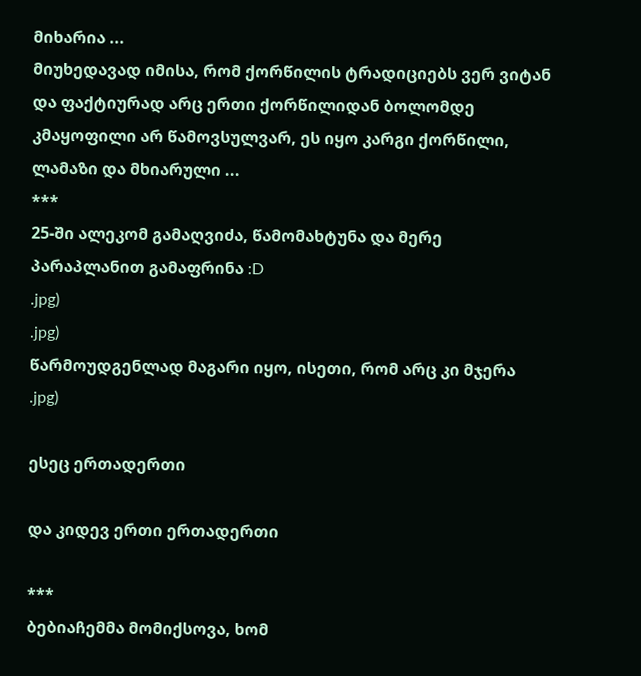მიხარია ...
მიუხედავად იმისა, რომ ქორწილის ტრადიციებს ვერ ვიტან და ფაქტიურად არც ერთი ქორწილიდან ბოლომდე კმაყოფილი არ წამოვსულვარ, ეს იყო კარგი ქორწილი, ლამაზი და მხიარული ...
***
25-ში ალეკომ გამაღვიძა, წამომახტუნა და მერე პარაპლანით გამაფრინა :D
.jpg)
.jpg)
წარმოუდგენლად მაგარი იყო, ისეთი, რომ არც კი მჯერა
.jpg)

ესეც ერთადერთი

და კიდევ ერთი ერთადერთი

***
ბებიაჩემმა მომიქსოვა, ხომ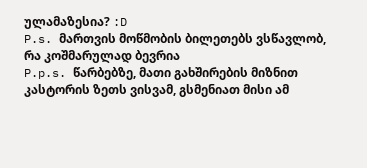ულამაზესია? :D
P.s. მართვის მოწმობის ბილეთებს ვსწავლობ, რა კოშმარულად ბევრია
P.p.s. წარბებზე, მათი გახშირების მიზნით კასტორის ზეთს ვისვამ, გსმენიათ მისი ამ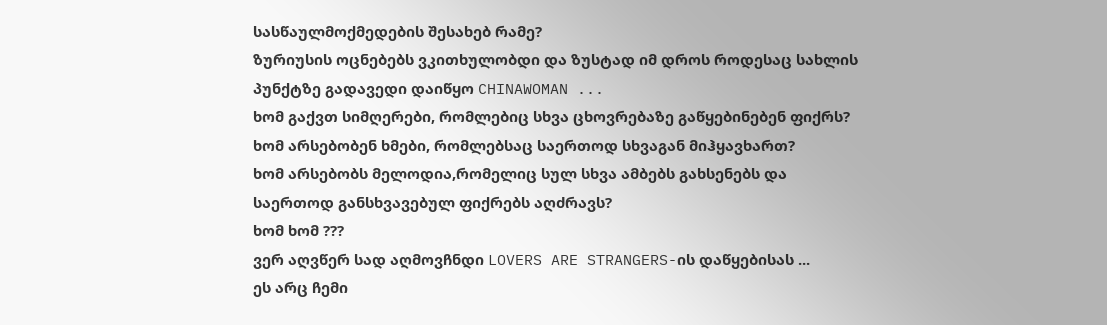სასწაულმოქმედების შესახებ რამე?
ზურიუსის ოცნებებს ვკითხულობდი და ზუსტად იმ დროს როდესაც სახლის პუნქტზე გადავედი დაიწყო CHINAWOMAN ...
ხომ გაქვთ სიმღერები, რომლებიც სხვა ცხოვრებაზე გაწყებინებენ ფიქრს?
ხომ არსებობენ ხმები, რომლებსაც საერთოდ სხვაგან მიჰყავხართ?
ხომ არსებობს მელოდია,რომელიც სულ სხვა ამბებს გახსენებს და საერთოდ განსხვავებულ ფიქრებს აღძრავს?
ხომ ხომ ???
ვერ აღვწერ სად აღმოვჩნდი LOVERS ARE STRANGERS-ის დაწყებისას ...
ეს არც ჩემი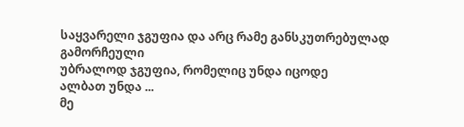საყვარელი ჯგუფია და არც რამე განსკუთრებულად გამორჩეული
უბრალოდ ჯგუფია, რომელიც უნდა იცოდე
ალბათ უნდა ...
მე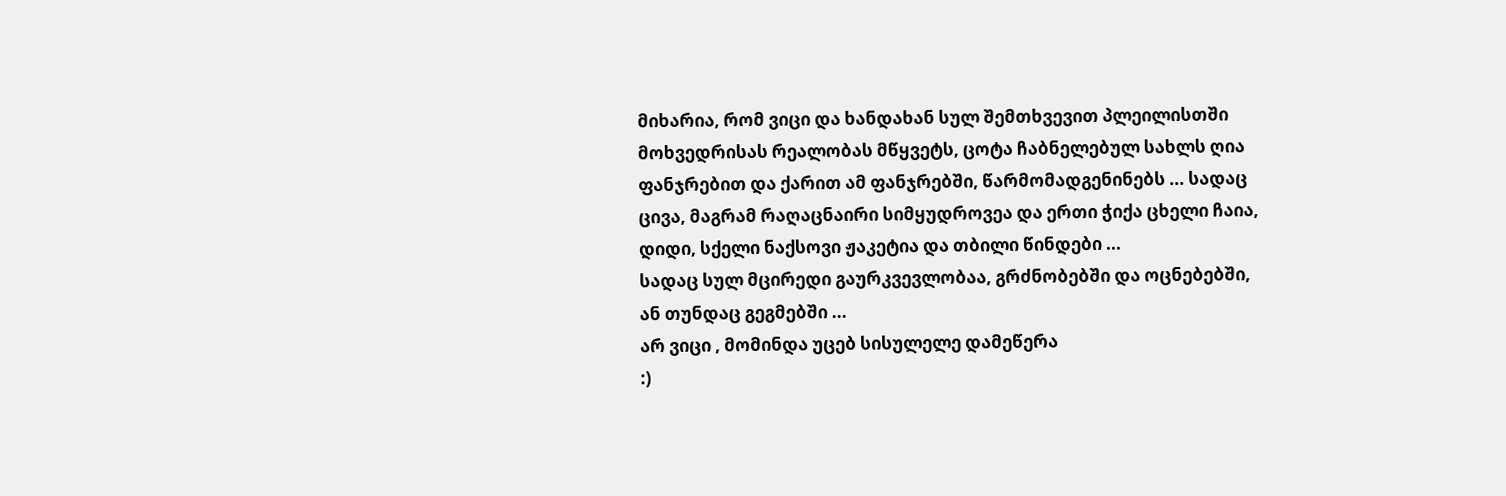მიხარია, რომ ვიცი და ხანდახან სულ შემთხვევით პლეილისთში მოხვედრისას რეალობას მწყვეტს, ცოტა ჩაბნელებულ სახლს ღია ფანჯრებით და ქარით ამ ფანჯრებში, წარმომადგენინებს ... სადაც ცივა, მაგრამ რაღაცნაირი სიმყუდროვეა და ერთი ჭიქა ცხელი ჩაია, დიდი, სქელი ნაქსოვი ჟაკეტია და თბილი წინდები ...
სადაც სულ მცირედი გაურკვევლობაა, გრძნობებში და ოცნებებში, ან თუნდაც გეგმებში ...
არ ვიცი , მომინდა უცებ სისულელე დამეწერა
:)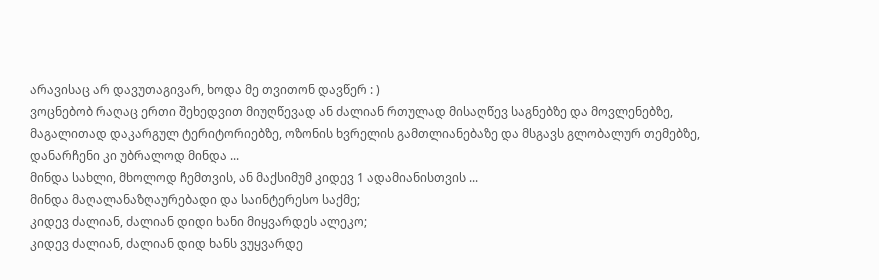არავისაც არ დავუთაგივარ, ხოდა მე თვითონ დავწერ : )
ვოცნებობ რაღაც ერთი შეხედვით მიუღწევად ან ძალიან რთულად მისაღწევ საგნებზე და მოვლენებზე, მაგალითად დაკარგულ ტერიტორიებზე, ოზონის ხვრელის გამთლიანებაზე და მსგავს გლობალურ თემებზე, დანარჩენი კი უბრალოდ მინდა ...
მინდა სახლი, მხოლოდ ჩემთვის, ან მაქსიმუმ კიდევ 1 ადამიანისთვის ...
მინდა მაღალანაზღაურებადი და საინტერესო საქმე;
კიდევ ძალიან, ძალიან დიდი ხანი მიყვარდეს ალეკო;
კიდევ ძალიან, ძალიან დიდ ხანს ვუყვარდე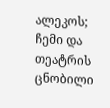ალეკოს;
ჩემი და თეატრის ცნობილი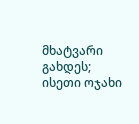მხატვარი გახდეს;
ისეთი ოჯახი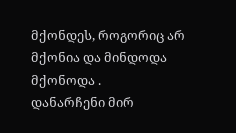მქონდეს, როგორიც არ მქონია და მინდოდა მქონოდა .
დანარჩენი მირ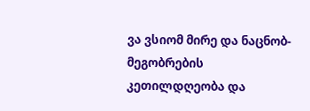ვა ვსიომ მირე და ნაცნობ-მეგობრების კეთილდღეობა და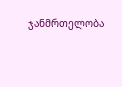ჯანმრთელობა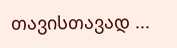თავისთავად ...